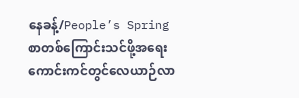နေခန့်/People’s Spring
စာတစ်ကြောင်းသင်ဖို့အရေး ကောင်းကင်တွင်လေယာဉ်လာ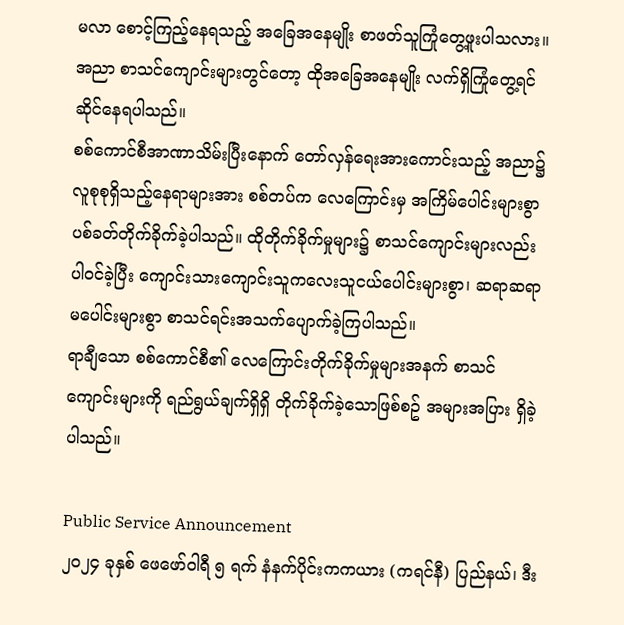မလာ စောင့်ကြည့်နေရသည့် အခြေအနေမျိုး စာဖတ်သူကြုံတွေ့ဖူးပါသလား။ အညာ စာသင်ကျောင်းများတွင်တော့ ထိုအခြေအနေမျိုး လက်ရှိကြုံတွေ့ရင်ဆိုင်နေရပါသည်။
စစ်ကောင်စီအာဏာသိမ်းပြီးနောက် တော်လှန်ရေးအားကောင်းသည့် အညာ၌ လူစုစုရှိသည့်နေရာများအား စစ်တပ်က လေကြောင်းမှ အကြိမ်ပေါင်းများစွာ ပစ်ခတ်တိုက်ခိုက်ခဲ့ပါသည်။ ထိုတိုက်ခိုက်မှုများ၌ စာသင်ကျောင်းများလည်း ပါဝင်ခဲ့ပြီး ကျောင်းသားကျောင်းသူကလေးသူငယ်ပေါင်းများစွာ၊ ဆရာဆရာမပေါင်းများစွာ စာသင်ရင်းအသက်ပျောက်ခဲ့ကြပါသည်။
ရာချီသော စစ်ကောင်စီ၏ လေကြောင်းတိုက်ခိုက်မှုများအနက် စာသင်ကျောင်းများကို ရည်ရွယ်ချက်ရှိရှိ တိုက်ခိုက်ခဲ့သောဖြစ်စဥ် အများအပြား ရှိခဲ့ပါသည်။

Public Service Announcement
၂၀၂၄ ခုနှစ် ဖေဖော်ဝါရီ ၅ ရက် နံနက်ပိုင်းကကယား (ကရင်နီ) ပြည်နယ်၊ ဒီး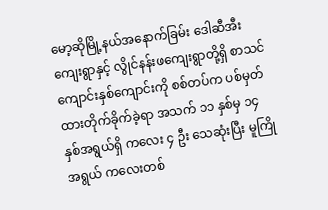မော့ဆိုမြို့နယ်အနောက်ခြမ်း ဒေါဆီအီးကျေးရွာနှင့် လွိုင်နန်းဖကျေးရွာတို့ရှိ စာသင်ကျောင်းနှစ်ကျောင်းကို စစ်တပ်က ပစ်မှတ်ထားတိုက်ခိုက်ခဲ့ရာ အသက် ၁၁ နှစ်မှ ၁၄ နှစ်အရွယ်ရှိ ကလေး ၄ ဦး သေဆုံးပြီး မူကြိုအရွယ် ကလေးတစ်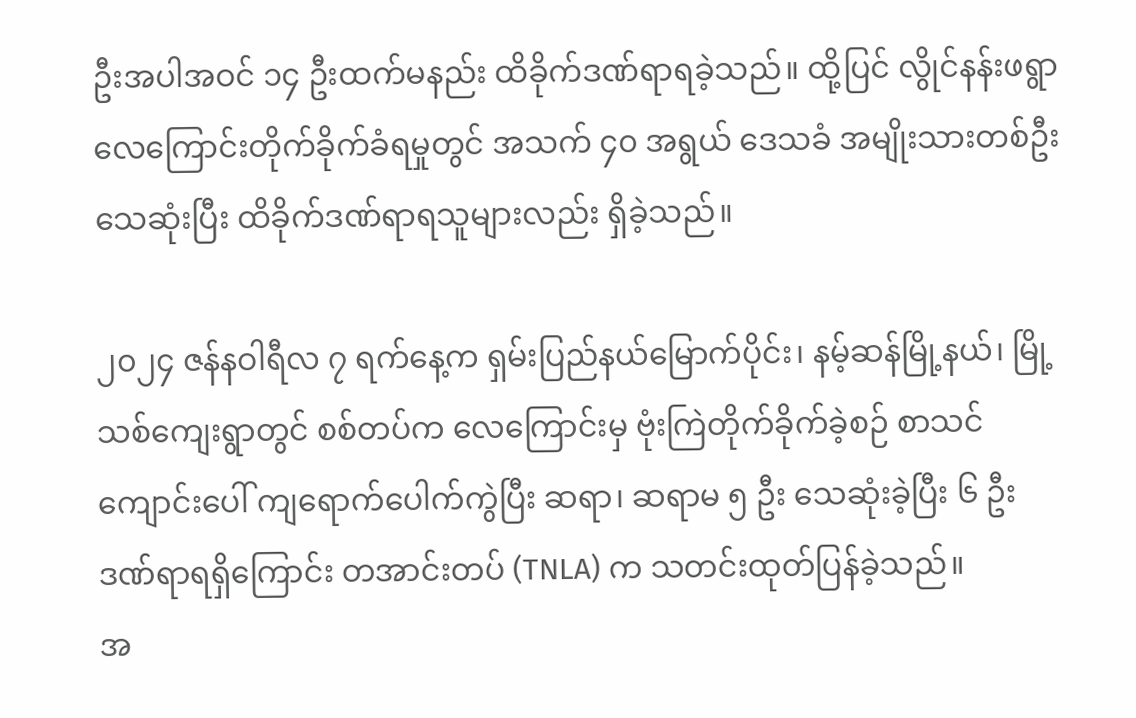ဦးအပါအဝင် ၁၄ ဦးထက်မနည်း ထိခိုက်ဒဏ်ရာရခဲ့သည်။ ထို့ပြင် လွိုင်နန်းဖရွာ လေကြောင်းတိုက်ခိုက်ခံရမှုတွင် အသက် ၄၀ အရွယ် ဒေသခံ အမျိုးသားတစ်ဦး သေဆုံးပြီး ထိခိုက်ဒဏ်ရာရသူများလည်း ရှိခဲ့သည်။

၂၀၂၄ ဇန်နဝါရီလ ၇ ရက်နေ့က ရှမ်းပြည်နယ်မြောက်ပိုင်း၊ နမ့်ဆန်မြို့နယ်၊ မြို့သစ်ကျေးရွာတွင် စစ်တပ်က လေကြောင်းမှ ဗုံးကြဲတိုက်ခိုက်ခဲ့စဉ် စာသင် ကျောင်းပေါ် ကျရောက်ပေါက်ကွဲပြီး ဆရာ၊ ဆရာမ ၅ ဦး သေဆုံးခဲ့ပြီး ၆ ဦး ဒဏ်ရာရရှိကြောင်း တအာင်းတပ် (TNLA) က သတင်းထုတ်ပြန်ခဲ့သည်။
အ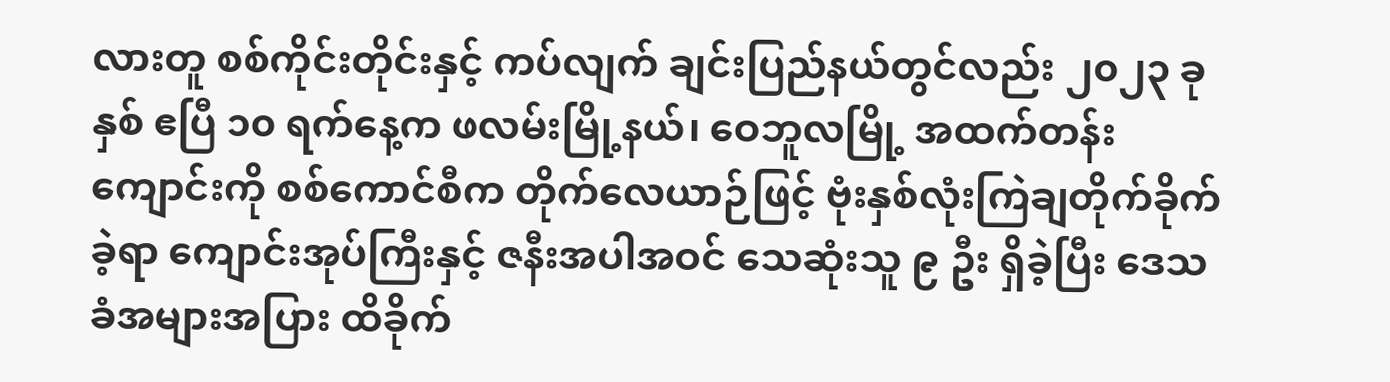လားတူ စစ်ကိုင်းတိုင်းနှင့် ကပ်လျက် ချင်းပြည်နယ်တွင်လည်း ၂၀၂၃ ခုနှစ် ဧပြီ ၁၀ ရက်နေ့က ဖလမ်းမြို့နယ်၊ ဝေဘူလမြို့ အထက်တန်းကျောင်းကို စစ်ကောင်စီက တိုက်လေယာဉ်ဖြင့် ဗုံးနှစ်လုံးကြဲချတိုက်ခိုက်ခဲ့ရာ ကျောင်းအုပ်ကြီးနှင့် ဇနီးအပါအဝင် သေဆုံးသူ ၉ ဦး ရှိခဲ့ပြီး ဒေသခံအများအပြား ထိခိုက်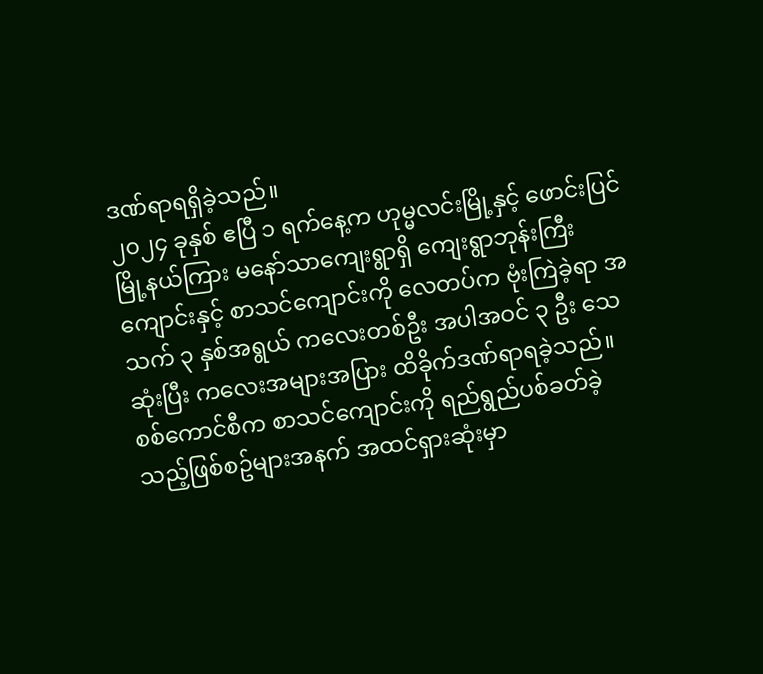ဒဏ်ရာရရှိခဲ့သည်။
၂၀၂၄ ခုနှစ် ဧပြီ ၁ ရက်နေ့က ဟုမ္မလင်းမြို့နှင့် ဖောင်းပြင်မြို့နယ်ကြား မနော်သာကျေးရွာရှိ ကျေးရွာဘုန်းကြီးကျောင်းနှင့် စာသင်ကျောင်းကို လေတပ်က ဗုံးကြဲခဲ့ရာ အသက် ၃ နှစ်အရွယ် ကလေးတစ်ဦး အပါအဝင် ၃ ဦး သေဆုံးပြီး ကလေးအများအပြား ထိခိုက်ဒဏ်ရာရခဲ့သည်။
စစ်ကောင်စီက စာသင်ကျောင်းကို ရည်ရွည်ပစ်ခတ်ခဲ့သည့်ဖြစ်စဥ်များအနက် အထင်ရှားဆုံးမှာ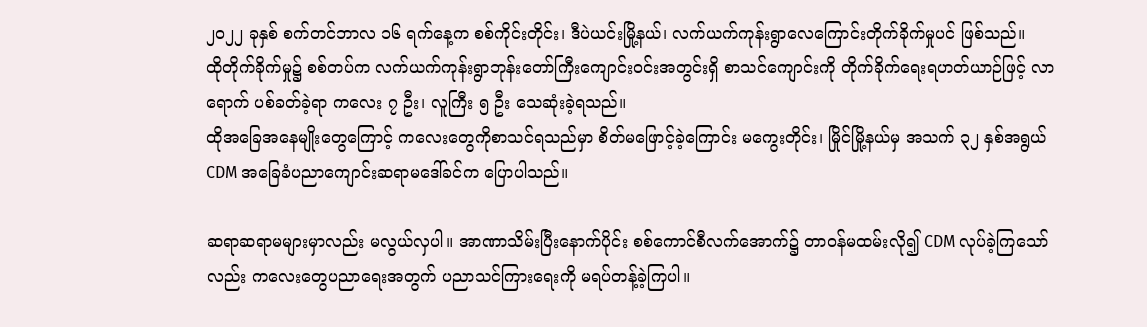၂၀၂၂ ခုနှစ် စက်တင်ဘာလ ၁၆ ရက်နေ့က စစ်ကိုင်းတိုင်း၊ ဒီပဲယင်းမြို့နယ်၊ လက်ယက်ကုန်းရွာလေကြောင်းတိုက်ခိုက်မှုပင် ဖြစ်သည်။
ထိုတိုက်ခိုက်မှု၌ စစ်တပ်က လက်ယက်ကုန်းရွာဘုန်းတော်ကြီးကျောင်းဝင်းအတွင်းရှိ စာသင်ကျောင်းကို တိုက်ခိုက်ရေးရဟတ်ယာဉ်ဖြင့် လာရောက် ပစ်ခတ်ခဲ့ရာ ကလေး ၇ ဦး၊ လူကြီး ၅ ဦး သေဆုံးခဲ့ရသည်။
ထိုအခြေအနေမျိုးတွေကြောင့် ကလေးတွေကိုစာသင်ရသည်မှာ စိတ်မဖြောင့်ခဲ့ကြောင်း မကွေးတိုင်း၊ မြိုင်မြို့နယ်မှ အသက် ၃၂ နှစ်အရွယ် CDM အခြေခံပညာကျောင်းဆရာမဒေါ်ခင်က ပြောပါသည်။

ဆရာဆရာမများမှာလည်း မလွယ်လှပါ။ အာဏာသိမ်းပြီးနောက်ပိုင်း စစ်ကောင်စီလက်အောက်၌ တာဝန်မထမ်းလို၍ CDM လုပ်ခဲ့ကြသော်လည်း ကလေးတွေပညာရေးအတွက် ပညာသင်ကြားရေးကို မရပ်တန့်ခဲ့ကြပါ။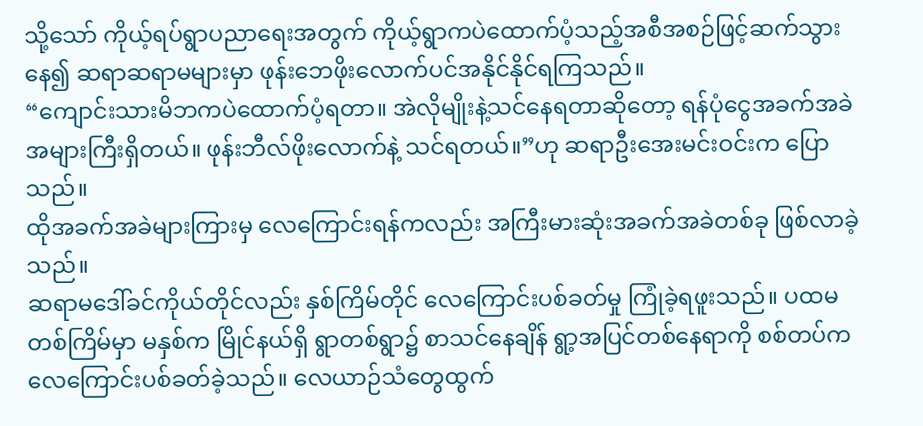သို့သော် ကိုယ့်ရပ်ရွာပညာရေးအတွက် ကိုယ့်ရွာကပဲထောက်ပံ့သည့်အစီအစဉ်ဖြင့်ဆက်သွားနေ၍ ဆရာဆရာမများမှာ ဖုန်းဘေဖိုးလောက်ပင်အနိုင်နိုင်ရကြသည်။
“ကျောင်းသားမိဘကပဲထောက်ပံ့ရတာ။ အဲလိုမျိုးနဲ့သင်နေရတာဆိုတော့ ရန်ပုံငွေအခက်အခဲအများကြီးရှိတယ်။ ဖုန်းဘီလ်ဖိုးလောက်နဲ့ သင်ရတယ်။”ဟု ဆရာဦးအေးမင်းဝင်းက ပြောသည်။
ထိုအခက်အခဲများကြားမှ လေကြောင်းရန်ကလည်း အကြီးမားဆုံးအခက်အခဲတစ်ခု ဖြစ်လာခဲ့သည်။
ဆရာမဒေါ်ခင်ကိုယ်တိုင်လည်း နှစ်ကြိမ်တိုင် လေကြောင်းပစ်ခတ်မှု ကြုံခဲ့ရဖူးသည်။ ပထမတစ်ကြိမ်မှာ မနှစ်က မြိုင်နယ်ရှိ ရွာတစ်ရွာ၌ စာသင်နေချိန် ရွာ့အပြင်တစ်နေရာကို စစ်တပ်က လေကြောင်းပစ်ခတ်ခဲ့သည်။ လေယာဉ်သံတွေထွက်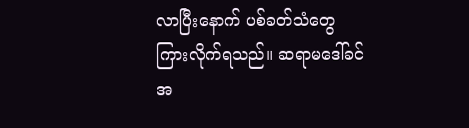လာပြီးနောက် ပစ်ခတ်သံတွေကြားလိုက်ရသည်။ ဆရာမဒေါ်ခင်အ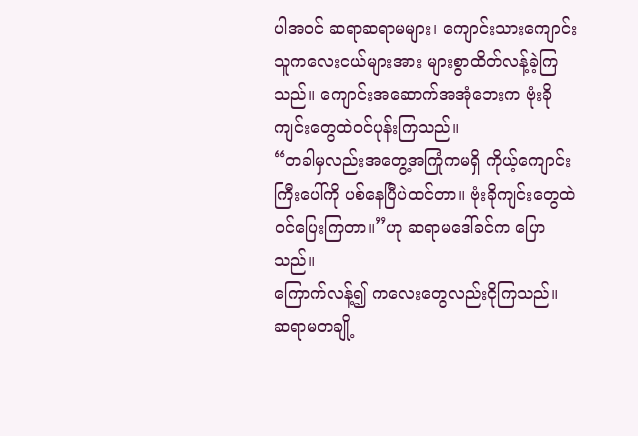ပါအဝင် ဆရာဆရာမများ၊ ကျောင်းသားကျောင်းသူကလေးငယ်များအား များစွာထိတ်လန့်ခဲ့ကြသည်။ ကျောင်းအဆောက်အအုံဘေးက ဗုံးခိုကျင်းတွေထဲဝင်ပုန်းကြသည်။
“တခါမှလည်းအတွေ့အကြုံကမရှိ ကိုယ့်ကျောင်းကြီးပေါ်ကို ပစ်နေပြီပဲထင်တာ။ ဗုံးခိုကျင်းတွေထဲဝင်ပြေးကြတာ။”ဟု ဆရာမဒေါ်ခင်က ပြောသည်။
ကြောက်လန့်၍ ကလေးတွေလည်းငိုကြသည်။ ဆရာမတချို့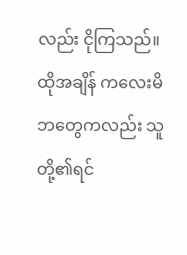လည်း ငိုကြသည်။ ထိုအချိန် ကလေးမိဘတွေကလည်း သူတို့၏ရင်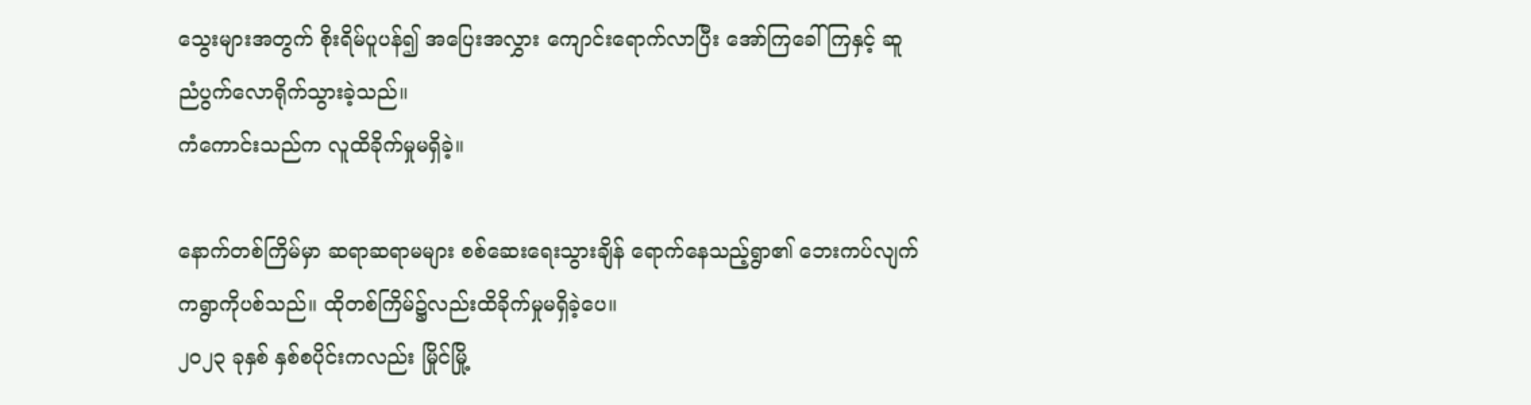သွေးများအတွက် စိုးရိမ်ပူပန်၍ အပြေးအလွှား ကျောင်းရောက်လာပြီး အော်ကြခေါ်ကြနှင့် ဆူညံပွက်လောရိုက်သွားခဲ့သည်။
ကံကောင်းသည်က လူထိခိုက်မှုမရှိခဲ့။

နောက်တစ်ကြိမ်မှာ ဆရာဆရာမများ စစ်ဆေးရေးသွားချိန် ရောက်နေသည့်ရွာ၏ ဘေးကပ်လျက်ကရွာကိုပစ်သည်။ ထိုတစ်ကြိမ်၌လည်းထိခိုက်မှုမရှိခဲ့ပေ။
၂၀၂၃ ခုနှစ် နှစ်စပိုင်းကလည်း မြိုင်မြို့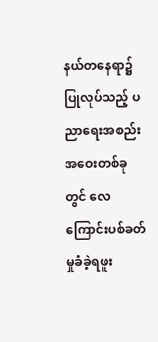နယ်တနေရာ၌ပြုလုပ်သည့် ပညာရေးအစည်းအဝေးတစ်ခုတွင် လေကြောင်းပစ်ခတ်မှုခံခဲ့ရဖူး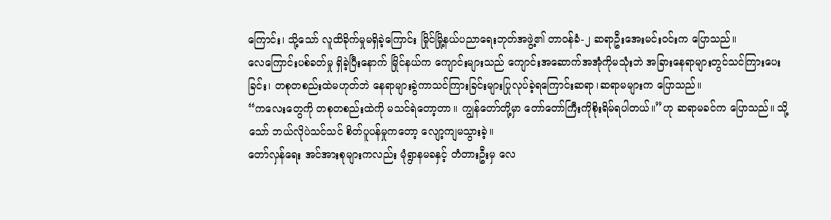ကြောင်း၊ သို့သော် လူထိခိုက်မှုမရှိခဲ့ကြောင်း မြိုင်မြို့နယ်ပညာရေးဘုတ်အဖွဲ့၏ တာဝန်ခံ-၂ ဆရာဦးအေးမင်းဝင်းက ပြောသည်။
လေကြောင်းပစ်ခတ်မှု ရှိခဲ့ပြီးနောက် မြိုင်နယ်က ကျောင်းများသည် ကျောင်းအဆောက်အအုံကိုမသုံးဘဲ အခြားနေရာများတွင်သင်ကြားပေးခြင်း၊ တစုတစည်းထဲမဟုတ်ဘဲ နေရာများခွဲကာသင်ကြားခြင်းများပြုလုပ်ခဲ့ရကြောင်းဆရာ၊ဆရာမများက ပြောသည်။
“ကလေးတွေကို တစုတစည်းထဲကို မသင်ရဲတော့တာ။ ကျွန်တော်တို့မှာ တော်တော်ကြီးကိုစိုးရိမ်ရပါတယ်။”ဟု ဆရာမခင်က ပြောသည်။ သို့သော် ဘယ်လိုပဲသင်သင် စိတ်ပူပန်မှုကတော့ လျော့ကျမသွားခဲ့။
တော်လှန်ရေး အင်အားစုများကလည်း မုံရွာနမခနှင့် တံတားဦးမှ လေ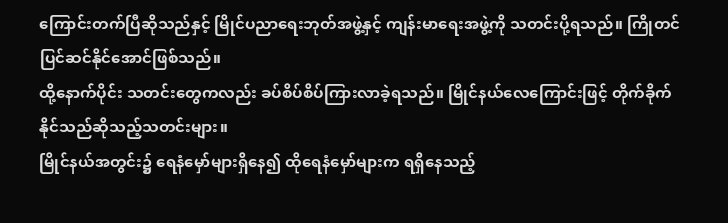ကြောင်းတက်ပြီဆိုသည်နှင့် မြိုင်ပညာရေးဘုတ်အဖွဲ့နှင့် ကျန်းမာရေးအဖွဲ့ကို သတင်းပို့ရသည်။ ကြိုတင်ပြင်ဆင်နိုင်အောင်ဖြစ်သည်။
ထို့နောက်ပိုင်း သတင်းတွေကလည်း ခပ်စိပ်စိပ်ကြားလာခဲ့ရသည်။ မြိုင်နယ်လေကြောင်းဖြင့် တိုက်ခိုက်နိုင်သည်ဆိုသည့်သတင်းများ။
မြိုင်နယ်အတွင်း၌ ရေနံမှော်များရှိနေ၍ ထိုရေနံမှော်များက ရရှိနေသည့်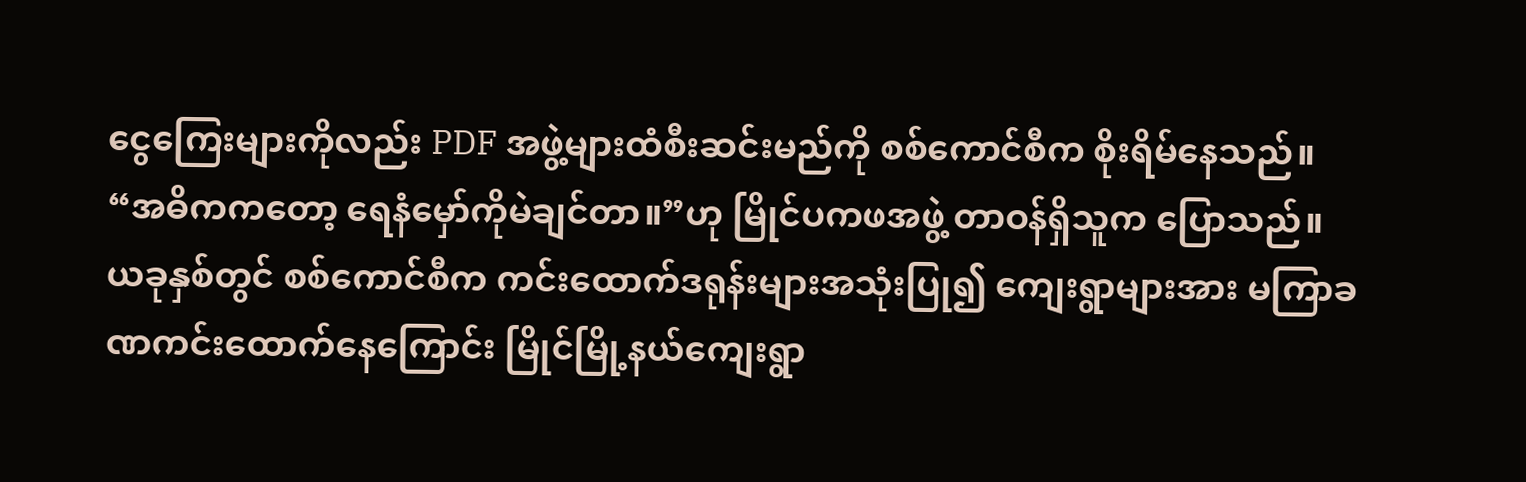ငွေကြေးများကိုလည်း PDF အဖွဲ့များထံစီးဆင်းမည်ကို စစ်ကောင်စီက စိုးရိမ်နေသည်။
“အဓိကကတော့ ရေနံမှော်ကိုမဲချင်တာ။”ဟု မြိုင်ပကဖအဖွဲ့ တာဝန်ရှိသူက ပြောသည်။
ယခုနှစ်တွင် စစ်ကောင်စီက ကင်းထောက်ဒရုန်းများအသုံးပြု၍ ကျေးရွာများအား မကြာခဏကင်းထောက်နေကြောင်း မြိုင်မြို့နယ်ကျေးရွာ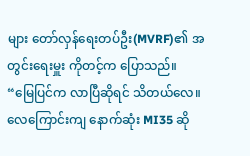များ တော်လှန်ရေးတပ်ဦး(MVRF)၏ အတွင်းရေးမှူး ကိုတင့်က ပြောသည်။
“မြေပြင်က လာပြီဆိုရင် သိတယ်လေ။ လေကြောင်းကျ နောက်ဆုံး MI35 ဆို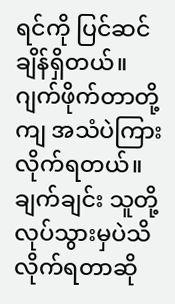ရင်ကို ပြင်ဆင်ချိန်ရှိတယ်။ ဂျက်ဖိုက်တာတို့ကျ အသံပဲကြားလိုက်ရတယ်။ ချက်ချင်း သူတို့လုပ်သွားမှပဲသိလိုက်ရတာဆို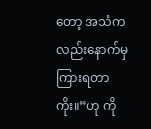တော့ အသံကလည်းနောက်မှကြားရတာကိုး။”ဟု ကို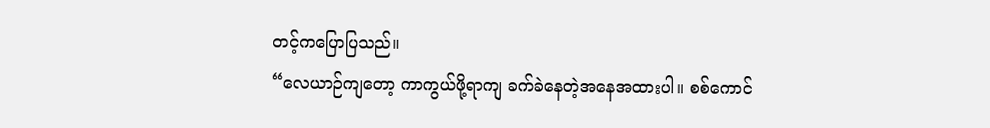တင့်ကပြောပြသည်။
“လေယာဉ်ကျတော့ ကာကွယ်ဖို့ရာကျ ခက်ခဲနေတဲ့အနေအထားပါ။ စစ်ကောင်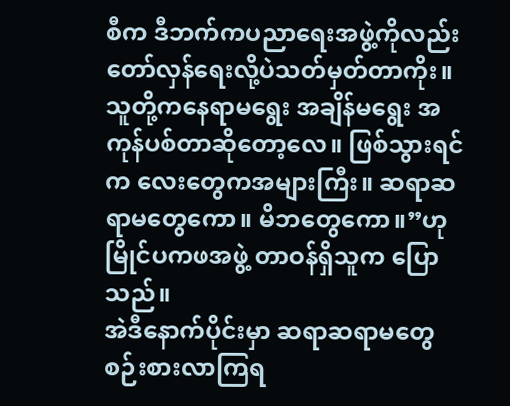စီက ဒီဘက်ကပညာရေးအဖွဲ့ကိုလည်း တော်လှန်ရေးလို့ပဲသတ်မှတ်တာကိုး။ သူတို့ကနေရာမရွေး အချိန်မရွေး အကုန်ပစ်တာဆိုတော့လေ။ ဖြစ်သွားရင်က လေးတွေကအများကြီး။ ဆရာဆရာမတွေကော။ မိဘတွေကော။”ဟု မြိုင်ပကဖအဖွဲ့ တာဝန်ရှိသူက ပြောသည်။
အဲဒီနောက်ပိုင်းမှာ ဆရာဆရာမတွေ စဉ်းစားလာကြရ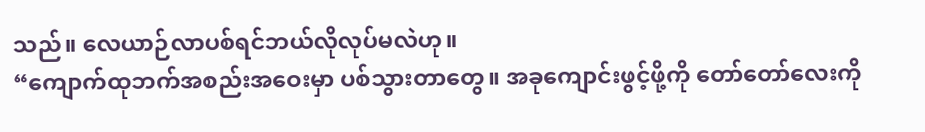သည်။ လေယာဉ်လာပစ်ရင်ဘယ်လိုလုပ်မလဲဟု။
“ကျောက်ထုဘက်အစည်းအဝေးမှာ ပစ်သွားတာတွေ။ အခုကျောင်းဖွင့်ဖို့ကို တော်တော်လေးကို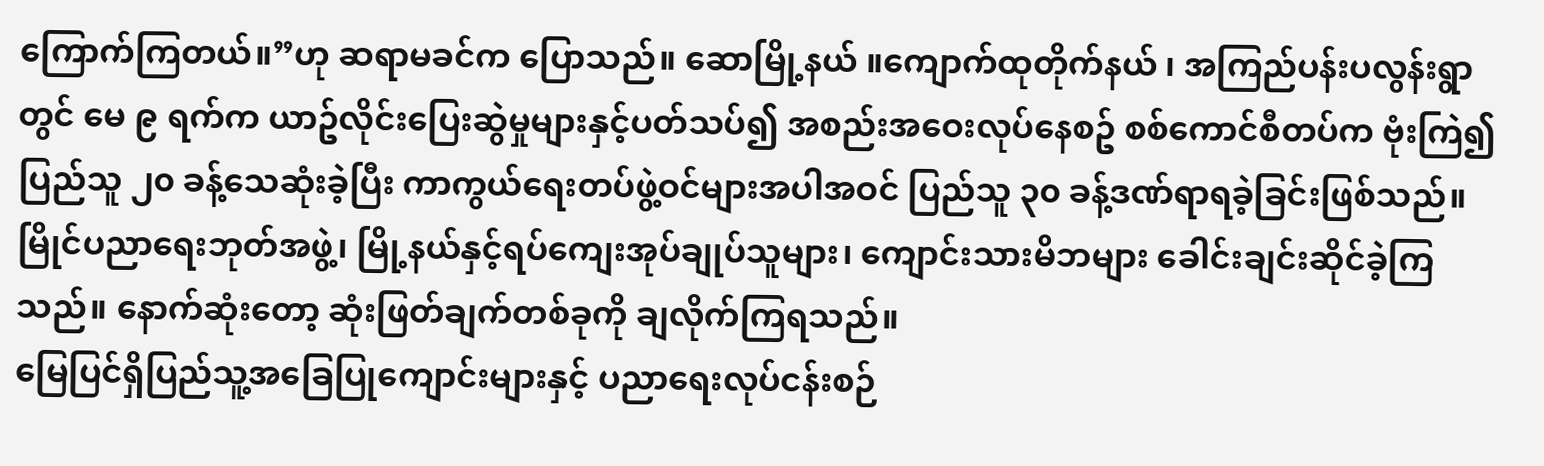ကြောက်ကြတယ်။”ဟု ဆရာမခင်က ပြောသည်။ ဆောမြို့နယ် ။ကျောက်ထုတိုက်နယ် ၊ အကြည်ပန်းပလွန်းရွာတွင် မေ ၉ ရက်က ယာဥ်လိုင်းပြေးဆွဲမှုများနှင့်ပတ်သပ်၍ အစည်းအဝေးလုပ်နေစဥ် စစ်ကောင်စီတပ်က ဗုံးကြဲ၍ ပြည်သူ ၂၀ ခန့်သေဆုံးခဲ့ပြီး ကာကွယ်ရေးတပ်ဖွဲ့ဝင်များအပါအဝင် ပြည်သူ ၃၀ ခန့်ဒဏ်ရာရခဲ့ခြင်းဖြစ်သည်။
မြိုင်ပညာရေးဘုတ်အဖွဲ့၊ မြို့နယ်နှင့်ရပ်ကျေးအုပ်ချုပ်သူများ၊ ကျောင်းသားမိဘများ ခေါင်းချင်းဆိုင်ခဲ့ကြသည်။ နောက်ဆုံးတော့ ဆုံးဖြတ်ချက်တစ်ခုကို ချလိုက်ကြရသည်။
မြေပြင်ရှိပြည်သူ့အခြေပြုကျောင်းများနှင့် ပညာရေးလုပ်ငန်းစဉ်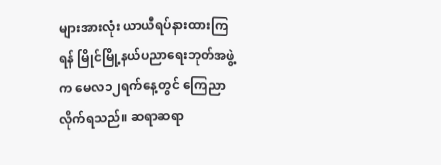များအားလုံး ယာယီရပ်နားထားကြရန် မြိုင်မြို့နယ်ပညာရေးဘုတ်အဖွဲ့က မေလ၁၂ရက်နေ့တွင် ကြေညာလိုက်ရသည်။ ဆရာဆရာ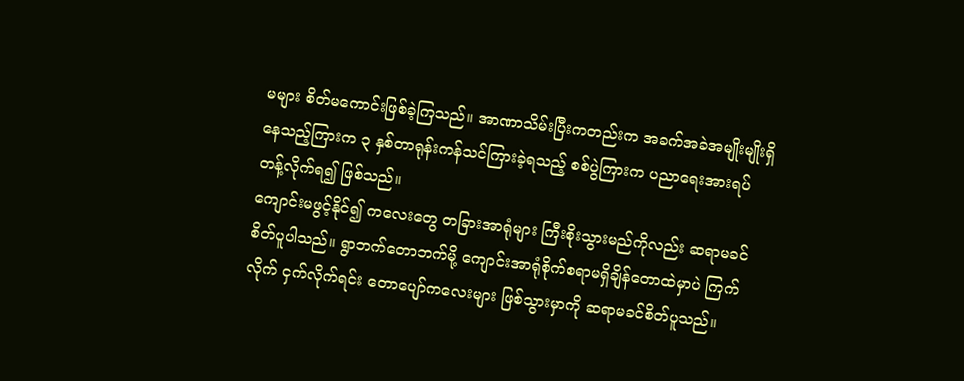မများ စိတ်မကောင်းဖြစ်ခဲ့ကြသည်။ အာဏာသိမ်းပြီးကတည်းက အခက်အခဲအမျိုးမျိုးရှိနေသည့်ကြားက ၃ နှစ်တာရုန်းကန်သင်ကြားခဲ့ရသည့် စစ်ပွဲကြားက ပညာရေးအားရပ်တန့်လိုက်ရ၍ ဖြစ်သည်။
ကျောင်းမဖွင့်နိုင်၍ ကလေးတွေ တခြားအာရုံများ ကြီးစိုးသွားမည်ကိုလည်း ဆရာမခင် စိတ်ပူပါသည်။ ရွာဘက်တောဘက်မို့ ကျောင်းအာရုံစိုက်စရာမရှိချိန်တောထဲမှာပဲ ကြက်လိုက် ငှက်လိုက်ရင်း တောပျော်ကလေးများ ဖြစ်သွားမှာကို ဆရာမခင်စိတ်ပူသည်။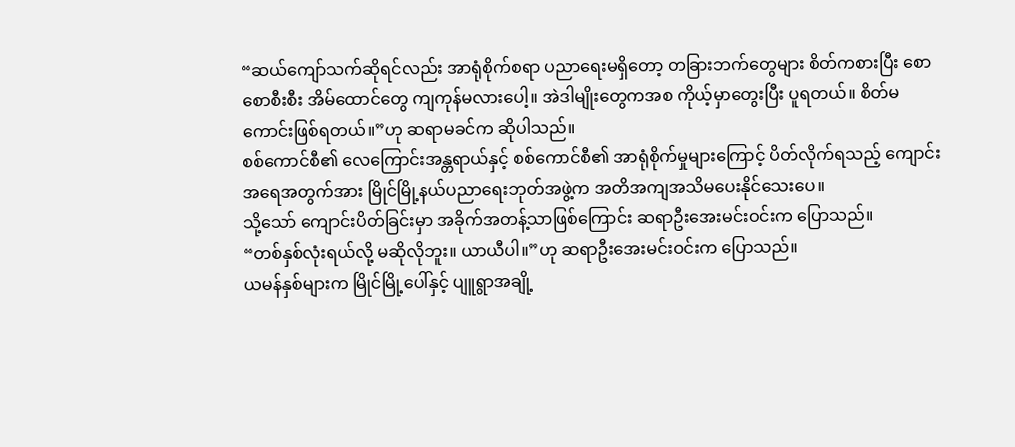“ဆယ်ကျော်သက်ဆိုရင်လည်း အာရုံစိုက်စရာ ပညာရေးမရှိတော့ တခြားဘက်တွေများ စိတ်ကစားပြီး စောစောစီးစီး အိမ်ထောင်တွေ ကျကုန်မလားပေါ့။ အဲဒါမျိုးတွေကအစ ကိုယ့်မှာတွေးပြီး ပူရတယ်။ စိတ်မကောင်းဖြစ်ရတယ်။”ဟု ဆရာမခင်က ဆိုပါသည်။
စစ်ကောင်စီ၏ လေကြောင်းအန္တရာယ်နှင့် စစ်ကောင်စီ၏ အာရုံစိုက်မှုများကြောင့် ပိတ်လိုက်ရသည့် ကျောင်း အရေအတွက်အား မြိုင်မြို့နယ်ပညာရေးဘုတ်အဖွဲ့က အတိအကျအသိမပေးနိုင်သေးပေ။
သို့သော် ကျောင်းပိတ်ခြင်းမှာ အခိုက်အတန့်သာဖြစ်ကြောင်း ဆရာဦးအေးမင်းဝင်းက ပြောသည်။
“တစ်နှစ်လုံးရယ်လို့ မဆိုလိုဘူး။ ယာယီပါ။”ဟု ဆရာဦးအေးမင်းဝင်းက ပြောသည်။
ယမန်နှစ်များက မြိုင်မြို့ပေါ်နှင့် ပျူရွာအချို့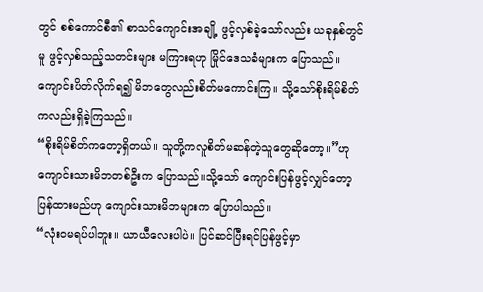တွင် စစ်ကောင်စီ၏ စာသင်ကျောင်းအချို့ ဖွင့်လှစ်ခဲ့သော်လည်း ယခုနှစ်တွင်မူ ဖွင့်လှစ်သည့်သတင်းများ မကြားရဟု မြိုင်ဒေသခံများက ပြောသည်။
ကျောင်းပိတ်လိုက်ရ၍ မိဘတွေလည်းစိတ်မကောင်းကြ။ သို့သော်စိုးရိမ်စိတ်ကလည်းရှိခဲ့ကြသည်။
“စိုးရိမ်စိတ်ကတော့ရှိတယ်။ သူတို့ကလူစိတ်မဆန်တဲ့သူတွေဆိုတော့။”ဟု ကျောင်းသားမိဘတစ်ဦးက ပြောသည်။သို့သော် ကျောင်းပြန်ဖွင့်လျှင်တော့ပြန်ထားမည်ဟု ကျောင်းသားမိဘများက ပြောပါသည်။
“လုံးဝမရပ်ပါဘူး။ ယာယီလေးပါပဲ။ ပြင်ဆင်ပြီးရင်ပြန်ဖွင့်မှာ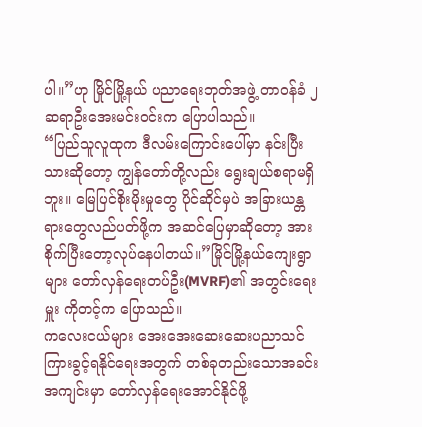ပါ။”ဟု မြိုင်မြို့နယ် ပညာရေးဘုတ်အဖွဲ့ တာဝန်ခံ ၂ ဆရာဦးအေးမင်းဝင်းက ပြောပါသည်။
“ပြည်သူလူထုက ဒီလမ်းကြောင်းပေါ်မှာ နင်းပြီးသားဆိုတော့ ကျွန်တော်တို့လည်း ရွေးချယ်စရာမရှိဘူး။ မြေပြင်စိုးမိုးမှုတွေ ပိုင်ဆိုင်မှပဲ အခြားယန္တရားတွေလည်ပတ်ဖို့က အဆင်ပြေမှာဆိုတော့ အားစိုက်ပြီးတော့လုပ်နေပါတယ်။”မြိုင်မြို့နယ်ကျေးရွာများ တော်လှန်ရေးတပ်ဦး(MVRF)၏ အတွင်းရေးမှူး ကိုတင့်က ပြောသည်။
ကလေးငယ်များ အေးအေးဆေးဆေးပညာသင်ကြားခွင့်ရနိုင်ရေးအတွက် တစ်ခုတည်းသောအခင်းအကျင်းမှာ တော်လှန်ရေးအောင်နိုင်ဖို့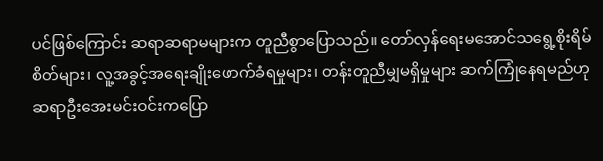ပင်ဖြစ်ကြောင်း ဆရာဆရာမများက တူညီစွာပြောသည်။ တော်လှန်ရေးမအောင်သရွေ့စိုးရိမ်စိတ်များ၊ လူ့အခွင့်အရေးချိုးဖောက်ခံရမှုများ၊ တန်းတူညီမျှမရှိမှုများ ဆက်ကြုံနေရမည်ဟု ဆရာဦးအေးမင်းဝင်းကပြော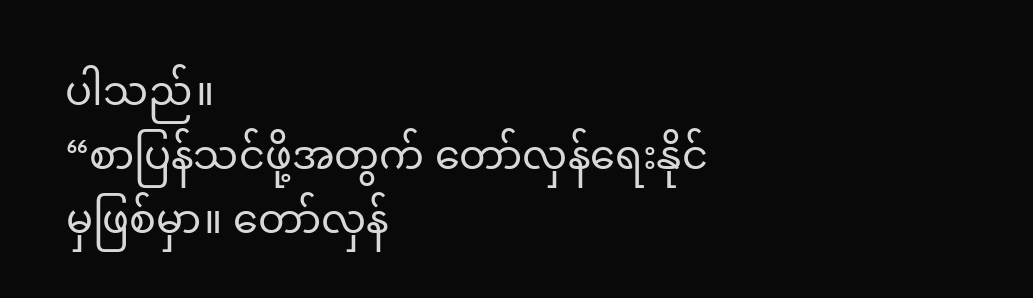ပါသည်။
“စာပြန်သင်ဖို့အတွက် တော်လှန်ရေးနိုင်မှဖြစ်မှာ။ တော်လှန်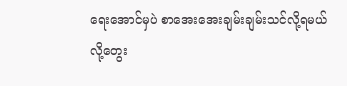ရေးအောင်မှပဲ စာအေးအေးချမ်းချမ်းသင်လို့ရမယ်လို့တွေး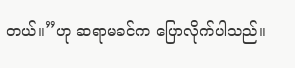တယ်။”ဟု ဆရာမခင်က ပြောလိုက်ပါသည်။